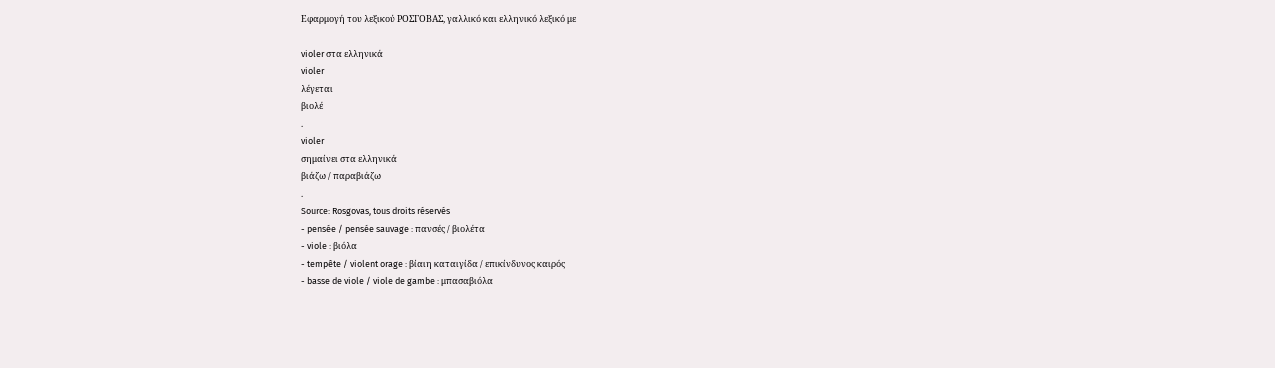Εφαρμογή του λεξικού ΡΟΣΓΟΒΑΣ, γαλλικό και ελληνικό λεξικό με

violer στα ελληνικά
violer
λέγεται
βιολέ
.
violer
σημαίνει στα ελληνικά
βιάζω / παραβιάζω
.
Source: Rosgovas, tous droits réservés
- pensée / pensée sauvage : πανσές / βιολέτα
- viole : βιόλα
- tempête / violent orage : βίαιη καταιγίδα / επικίνδυνος καιρός
- basse de viole / viole de gambe : μπασαβιόλα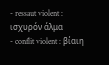- ressaut violent : ισχυρόν άλμα
- conflit violent : βίαιη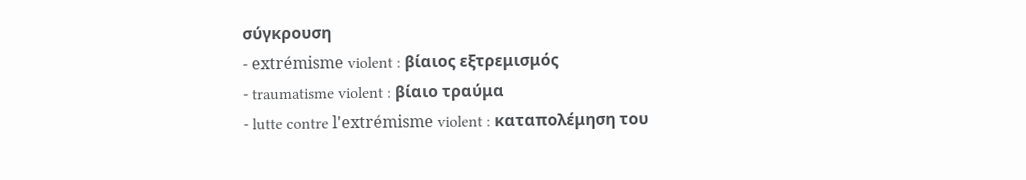σύγκρουση
- extrémisme violent : βίαιος εξτρεμισμός
- traumatisme violent : βίαιο τραύμα
- lutte contre l'extrémisme violent : καταπολέμηση του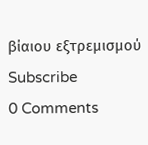βίαιου εξτρεμισμού
Subscribe
0 Comments